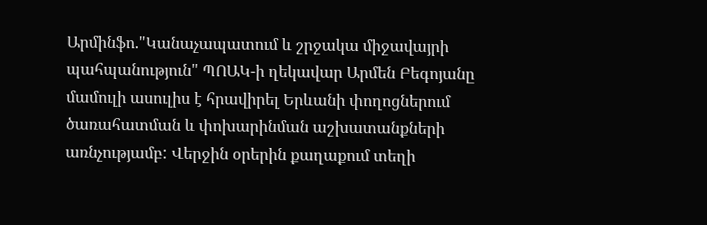Արմինֆո."Կանաչապատում և շրջակա միջավայրի պահպանություն" ՊՈԱԿ-ի ղեկավար Արմեն Բեգոյանը մամուլի ասուլիս է հրավիրել Երևանի փողոցներում ծառահատման և փոխարինման աշխատանքների առնչությամբ: Վերջին օրերին քաղաքում տեղի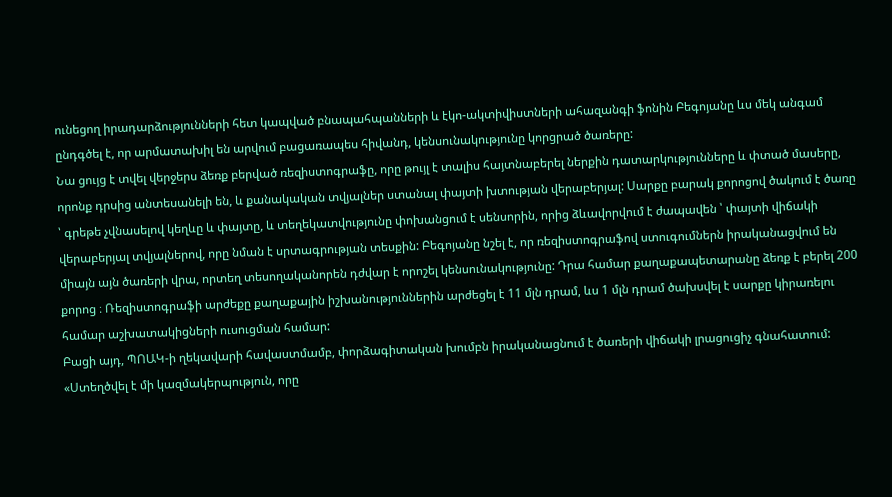ունեցող իրադարձությունների հետ կապված բնապահպանների և էկո-ակտիվիստների ահազանգի ֆոնին Բեգոյանը ևս մեկ անգամ ընդգծել է, որ արմատախիլ են արվում բացառապես հիվանդ, կենսունակությունը կորցրած ծառերը:
Նա ցույց է տվել վերջերս ձեռք բերված ռեզիստոգրաֆը, որը թույլ է տալիս հայտնաբերել ներքին դատարկությունները և փտած մասերը, որոնք դրսից անտեսանելի են, և քանակական տվյալներ ստանալ փայտի խտության վերաբերյալ: Սարքը բարակ քորոցով ծակում է ծառը ՝ գրեթե չվնասելով կեղևը և փայտը, և տեղեկատվությունը փոխանցում է սենսորին, որից ձևավորվում է ժապավեն ՝ փայտի վիճակի վերաբերյալ տվյալներով, որը նման է սրտագրության տեսքին: Բեգոյանը նշել է, որ ռեզիստոգրաֆով ստուգումներն իրականացվում են միայն այն ծառերի վրա, որտեղ տեսողականորեն դժվար է որոշել կենսունակությունը: Դրա համար քաղաքապետարանը ձեռք է բերել 200 քորոց ։ Ռեզիստոգրաֆի արժեքը քաղաքային իշխանություններին արժեցել է 11 մլն դրամ, ևս 1 մլն դրամ ծախսվել է սարքը կիրառելու համար աշխատակիցների ուսուցման համար:
Բացի այդ, ՊՈԱԿ-ի ղեկավարի հավաստմամբ, փորձագիտական խումբն իրականացնում է ծառերի վիճակի լրացուցիչ գնահատում: «Ստեղծվել է մի կազմակերպություն, որը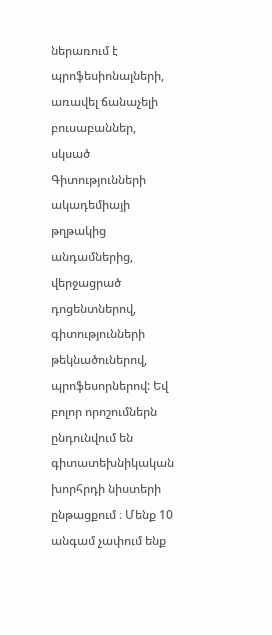ներառում է պրոֆեսիոնալների, առավել ճանաչելի բուսաբաններ, սկսած Գիտությունների ակադեմիայի թղթակից անդամներից, վերջացրած դոցենտներով, գիտությունների թեկնածուներով, պրոֆեսորներով: Եվ բոլոր որոշումներն ընդունվում են գիտատեխնիկական խորհրդի նիստերի ընթացքում ։ Մենք 10 անգամ չափում ենք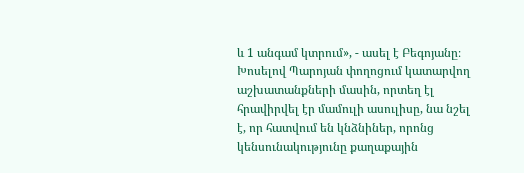և 1 անգամ կտրում», - ասել է Բեգոյանը։ Խոսելով Պարոյան փողոցում կատարվող աշխատանքների մասին, որտեղ էլ հրավիրվել էր մամուլի ասուլիսը, նա նշել է, որ հատվում են կնձնիներ, որոնց կենսունակությունը քաղաքային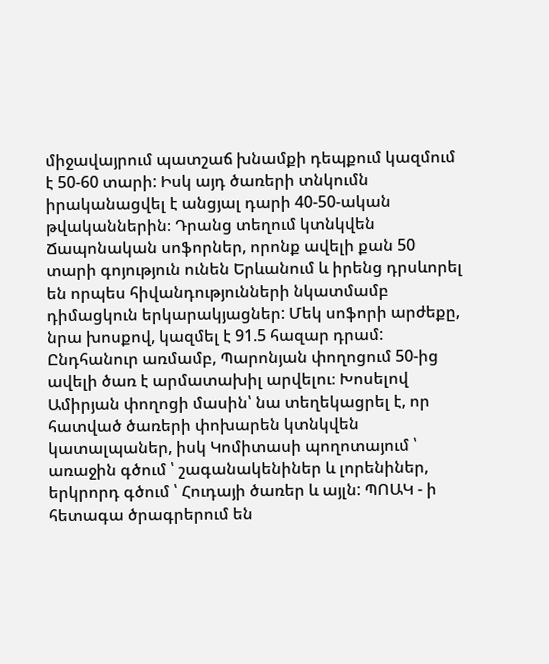միջավայրում պատշաճ խնամքի դեպքում կազմում է 50-60 տարի: Իսկ այդ ծառերի տնկումն իրականացվել է անցյալ դարի 40-50-ական թվականներին։ Դրանց տեղում կտնկվեն Ճապոնական սոֆորներ, որոնք ավելի քան 50 տարի գոյություն ունեն Երևանում և իրենց դրսևորել են որպես հիվանդությունների նկատմամբ դիմացկուն երկարակյացներ: Մեկ սոֆորի արժեքը, նրա խոսքով, կազմել է 91.5 հազար դրամ: Ընդհանուր առմամբ, Պարոնյան փողոցում 50-ից ավելի ծառ է արմատախիլ արվելու։ Խոսելով Ամիրյան փողոցի մասին՝ նա տեղեկացրել է, որ հատված ծառերի փոխարեն կտնկվեն կատալպաներ, իսկ Կոմիտասի պողոտայում ՝ առաջին գծում ՝ շագանակենիներ և լորենիներ, երկրորդ գծում ՝ Հուդայի ծառեր և այլն: ՊՈԱԿ - ի հետագա ծրագրերում են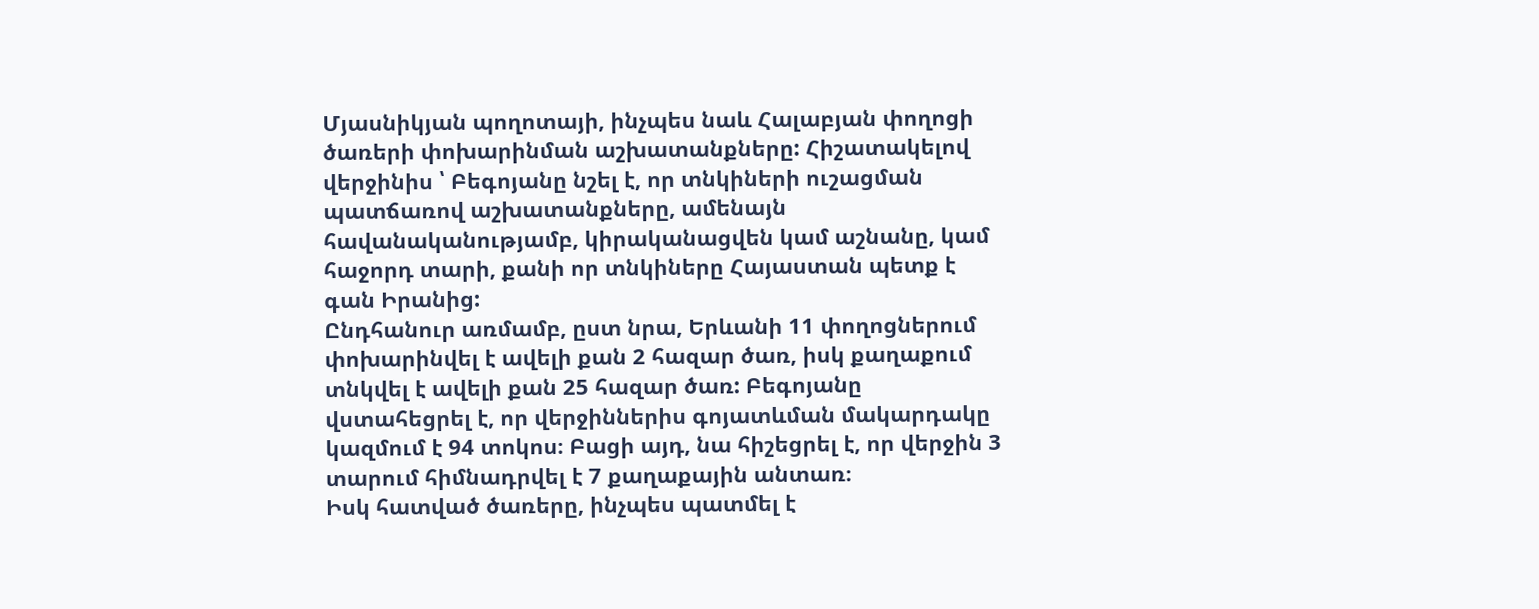Մյասնիկյան պողոտայի, ինչպես նաև Հալաբյան փողոցի ծառերի փոխարինման աշխատանքները: Հիշատակելով վերջինիս ՝ Բեգոյանը նշել է, որ տնկիների ուշացման պատճառով աշխատանքները, ամենայն հավանականությամբ, կիրականացվեն կամ աշնանը, կամ հաջորդ տարի, քանի որ տնկիները Հայաստան պետք է գան Իրանից:
Ընդհանուր առմամբ, ըստ նրա, Երևանի 11 փողոցներում փոխարինվել է ավելի քան 2 հազար ծառ, իսկ քաղաքում տնկվել է ավելի քան 25 հազար ծառ: Բեգոյանը վստահեցրել է, որ վերջիններիս գոյատևման մակարդակը կազմում է 94 տոկոս։ Բացի այդ, նա հիշեցրել է, որ վերջին 3 տարում հիմնադրվել է 7 քաղաքային անտառ։
Իսկ հատված ծառերը, ինչպես պատմել է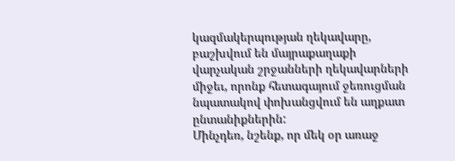կազմակերպության ղեկավարը, բաշխվում են մայրաքաղաքի վարչական շրջանների ղեկավարների միջեւ, որոնք հետագայում ջեռուցման նպատակով փոխանցվում են աղքատ ընտանիքներին:
Մինչդեռ, նշենք, որ մեկ օր առաջ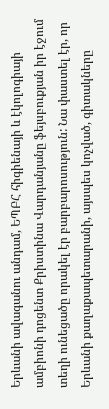Երևանի ավագանու անդամ, ԵՊԲՀ հիգիենայի և էկոլոգիայի ամբիոնի դոցենտ Քրիստինա Վարդանյանը ֆեյսբուքյան իր էջում տեղի ունեցածը որակել էր բարբարոսություն: Նա փաստել էր, որ Երևանի քաղաքապետարանի, այսպես կոչված, գիտակները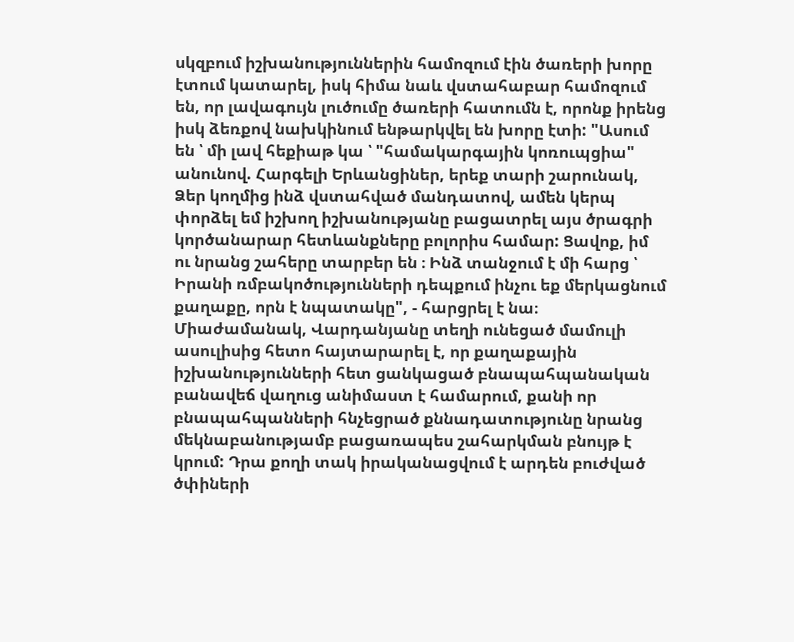սկզբում իշխանություններին համոզում էին ծառերի խորը էտում կատարել, իսկ հիմա նաև վստահաբար համոզում են, որ լավագույն լուծումը ծառերի հատումն է, որոնք իրենց իսկ ձեռքով նախկինում ենթարկվել են խորը էտի: "Ասում են ՝ մի լավ հեքիաթ կա ՝ "համակարգային կոռուպցիա" անունով. Հարգելի Երևանցիներ, երեք տարի շարունակ, Ձեր կողմից ինձ վստահված մանդատով, ամեն կերպ փորձել եմ իշխող իշխանությանը բացատրել այս ծրագրի կործանարար հետևանքները բոլորիս համար: Ցավոք, իմ ու նրանց շահերը տարբեր են ։ Ինձ տանջում է մի հարց ՝ Իրանի ռմբակոծությունների դեպքում ինչու եք մերկացնում քաղաքը, որն է նպատակը", - հարցրել է նա։
Միաժամանակ, Վարդանյանը տեղի ունեցած մամուլի ասուլիսից հետո հայտարարել է, որ քաղաքային իշխանությունների հետ ցանկացած բնապահպանական բանավեճ վաղուց անիմաստ է համարում, քանի որ բնապահպանների հնչեցրած քննադատությունը նրանց մեկնաբանությամբ բացառապես շահարկման բնույթ է կրում: Դրա քողի տակ իրականացվում է արդեն բուժված ծփիների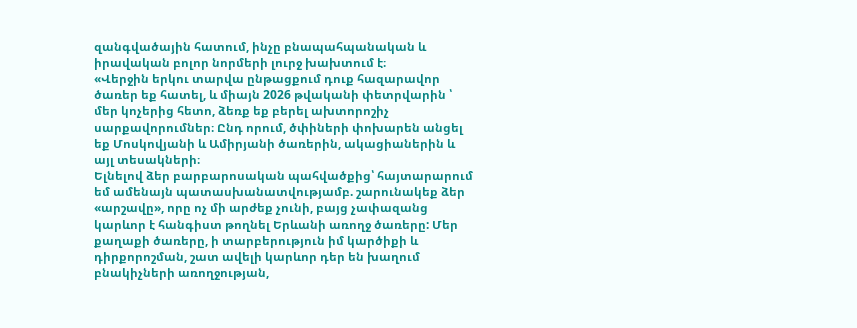զանգվածային հատում, ինչը բնապահպանական և իրավական բոլոր նորմերի լուրջ խախտում է։
«Վերջին երկու տարվա ընթացքում դուք հազարավոր ծառեր եք հատել, և միայն 2026 թվականի փետրվարին ՝ մեր կոչերից հետո, ձեռք եք բերել ախտորոշիչ սարքավորումներ։ Ընդ որում, ծփիների փոխարեն անցել եք Մոսկովյանի և Ամիրյանի ծառերին, ակացիաներին և այլ տեսակների։
Ելնելով ձեր բարբարոսական պահվածքից՝ հայտարարում եմ ամենայն պատասխանատվությամբ. շարունակեք ձեր «արշավը», որը ոչ մի արժեք չունի, բայց չափազանց կարևոր է հանգիստ թողնել Երևանի առողջ ծառերը: Մեր քաղաքի ծառերը, ի տարբերություն իմ կարծիքի և դիրքորոշման, շատ ավելի կարևոր դեր են խաղում բնակիչների առողջության,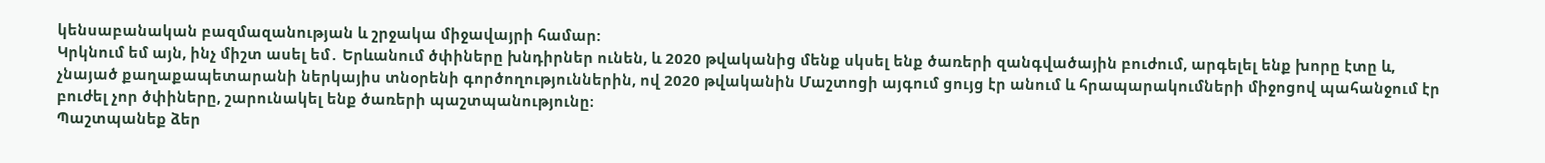կենսաբանական բազմազանության և շրջակա միջավայրի համար:
Կրկնում եմ այն, ինչ միշտ ասել եմ․ Երևանում ծփիները խնդիրներ ունեն, և 2020 թվականից մենք սկսել ենք ծառերի զանգվածային բուժում, արգելել ենք խորը էտը և, չնայած քաղաքապետարանի ներկայիս տնօրենի գործողություններին, ով 2020 թվականին Մաշտոցի այգում ցույց էր անում և հրապարակումների միջոցով պահանջում էր բուժել չոր ծփիները, շարունակել ենք ծառերի պաշտպանությունը։
Պաշտպանեք ձեր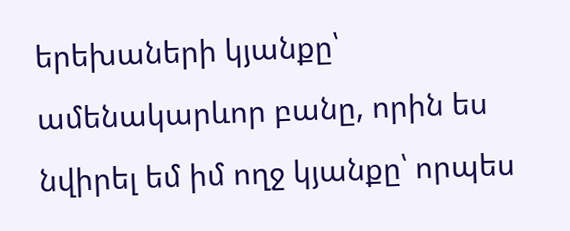երեխաների կյանքը՝ ամենակարևոր բանը, որին ես նվիրել եմ իմ ողջ կյանքը՝ որպես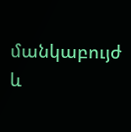մանկաբույժ և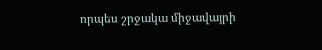որպես շրջակա միջավայրի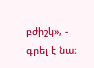բժիշկ», - գրել է նա։